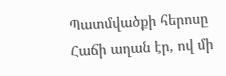Պատմվածքի հերոսը Հաճի աղան էր, ով մի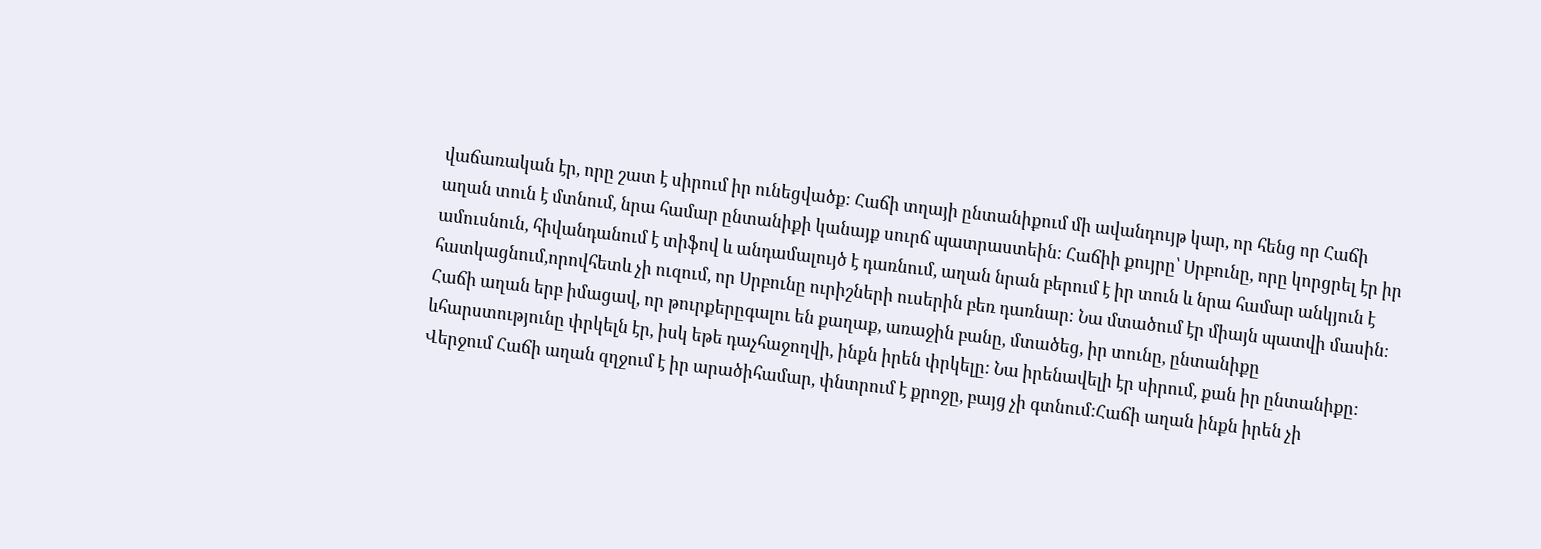վաճառական էր, որը շատ է սիրում իր ունեցվածք։ Հաճի տղայի ընտանիքում մի ավանդույթ կար, որ հենց որ Հաճի աղան տուն է մտնում, նրա համար ընտանիքի կանայք սուրճ պատրաստեին։ Հաճիի քույրը՝ Սրբունը, որը կորցրել էր իր ամուսնուն, հիվանդանում է տիֆով և անդամալույծ է դառնում, աղան նրան բերում է իր տուն և նրա համար անկյուն է հատկացնում,որովհետև չի ուզում, որ Սրբունը ուրիշների ուսերին բեռ դառնար։ Նա մտածում էր միայն պատվի մասին։ Հաճի աղան երբ իմացավ, որ թուրքերըգալու են քաղաք, առաջին բանը, մտածեց, իր տունը, ընտանիքը ևհարստությունը փրկելն էր, իսկ եթե դաչհաջողվի, ինքն իրեն փրկելը: Նա իրենավելի էր սիրում, քան իր ընտանիքը: Վերջում Հաճի աղան զղջում է իր արածիհամար, փնտրում է քրոջը, բայց չի գտնում:Հաճի աղան ինքն իրեն չի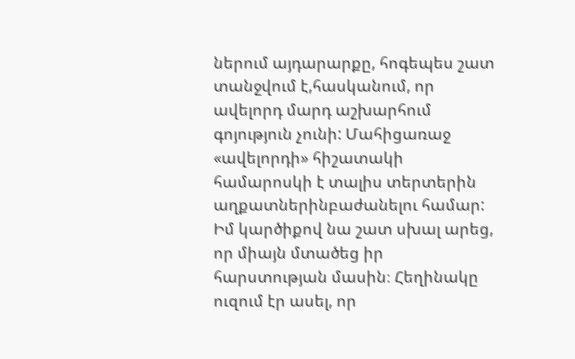ներում այդարարքը, հոգեպես շատ տանջվում է,հասկանում, որ ավելորդ մարդ աշխարհում գոյություն չունի: Մահիցառաջ «ավելորդի» հիշատակի համարոսկի է տալիս տերտերին աղքատներինբաժանելու համար: Իմ կարծիքով նա շատ սխալ արեց, որ միայն մտածեց իր հարստության մասին։ Հեղինակը ուզում էր ասել, որ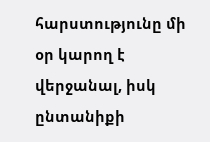հարստությունը մի օր կարող է վերջանալ, իսկ ընտանիքի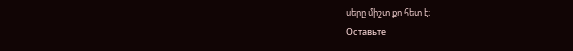սերը միշտ քո հետ է։
Оставьте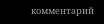комментарий